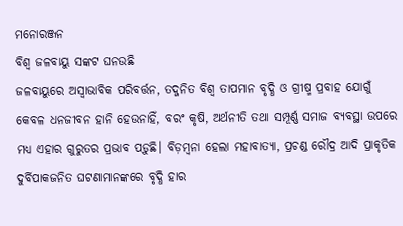ମନୋରଞ୍ଜନ
ବିଶ୍ୱ ଜଳବାୟୁ ସଙ୍କଟ ଘନଉଛି
ଜଳବାୟୁରେ ଅସ୍ୱାଭାବିକ ପରିବର୍ତ୍ତନ, ତଦ୍ଜନିତ ବିଶ୍ୱ ତାପମାନ ବୃଦ୍ଧି ଓ ଗ୍ରୀଷ୍ମ ପ୍ରବାହ ଯୋଗୁଁ କେବଳ ଧନଜୀବନ ହାନି ହେଉନାହିଁ, ବରଂ କୃଷି, ଅର୍ଥନୀତି ତଥା ସମ୍ପୂର୍ଣ୍ଣ ସମାଜ ବ୍ୟବସ୍ଥା ଉପରେ ମଧ୍ୟ ଏହାର ଗୁରୁତର ପ୍ରଭାବ ପଡ଼ୁଛି। ବିଡ଼ମ୍ବନା ହେଲା ମହାବାତ୍ୟା, ପ୍ରଚଣ୍ଡ ରୌଦ୍ର ଆଦି ପ୍ରାକୃତିକ ଦୁର୍ବିପାକଜନିତ ଘଟଣାମାନଙ୍କରେ ବୃଦ୍ଧି ହାର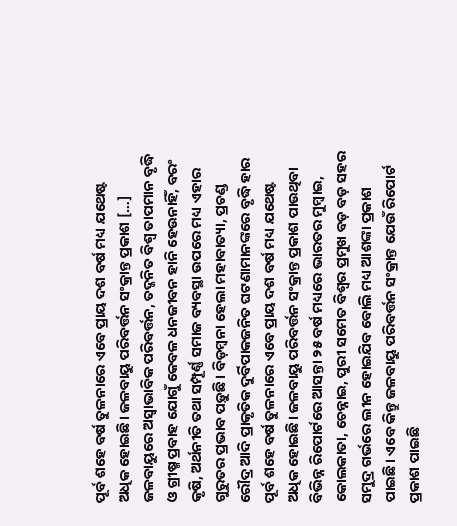ପୂର୍ବ ଶହେ ବର୍ଷ ତୁଳନାରେ ଏବେ ପ୍ରାୟ ଦଶ ବର୍ଷ ମଧ୍ୟ ଯଥେଷ୍ଟ ଅଧିକ ହୋଇଛି। ଜଳବାୟୁ ପରିବର୍ତ୍ତନ ସଂକ୍ରାନ୍ତ ପ୍ରକାଶ […]
ଜଳବାୟୁରେ ଅସ୍ୱାଭାବିକ ପରିବର୍ତ୍ତନ, ତଦ୍ଜନିତ ବିଶ୍ୱ ତାପମାନ ବୃଦ୍ଧି ଓ ଗ୍ରୀଷ୍ମ ପ୍ରବାହ ଯୋଗୁଁ କେବଳ ଧନଜୀବନ ହାନି ହେଉନାହିଁ, ବରଂ କୃଷି, ଅର୍ଥନୀତି ତଥା ସମ୍ପୂର୍ଣ୍ଣ ସମାଜ ବ୍ୟବସ୍ଥା ଉପରେ ମଧ୍ୟ ଏହାର ଗୁରୁତର ପ୍ରଭାବ ପଡ଼ୁଛି। ବିଡ଼ମ୍ବନା ହେଲା ମହାବାତ୍ୟା, ପ୍ରଚଣ୍ଡ ରୌଦ୍ର ଆଦି ପ୍ରାକୃତିକ ଦୁର୍ବିପାକଜନିତ ଘଟଣାମାନଙ୍କରେ ବୃଦ୍ଧି ହାର ପୂର୍ବ ଶହେ ବର୍ଷ ତୁଳନାରେ ଏବେ ପ୍ରାୟ ଦଶ ବର୍ଷ ମଧ୍ୟ ଯଥେଷ୍ଟ ଅଧିକ ହୋଇଛି। ଜଳବାୟୁ ପରିବର୍ତ୍ତନ ସଂକ୍ରାନ୍ତ ପ୍ରକାଶ ପାଉଥିବା ବିଭିନ୍ନ ରିପୋର୍ଟରେ ଆସନ୍ତା ୨୫ ବର୍ଷ ମଧ୍ୟରେ ଭାରତର ମୁମ୍ବାଇ, କୋଲକାତା, ଚେନ୍ନାଇ, ପୁରୀ ସମେତ ବିଶ୍ୱର ପ୍ରମୁଖ ବଡ଼ ବଡ଼ ସହର ସମୁଦ୍ର ଗର୍ଭରେ ଲୀନ ହୋଇଯିବ ବୋଲି ମଧ୍ୟ ଆଶଙ୍କା ପ୍ରକାଶ ପାଇଛି। ଏବେ କିନ୍ତୁ ଜଳବାୟୁ ପରିବର୍ତ୍ତନ ସଂକ୍ରାନ୍ତ ଯେଉଁ ରିପୋର୍ଟ ପ୍ରକାଶ ପାଇଛି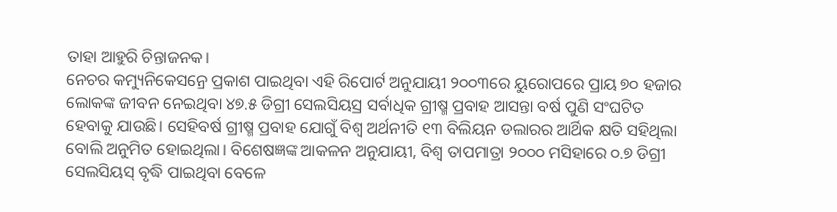ତାହା ଆହୁରି ଚିନ୍ତାଜନକ।
ନେଚର କମ୍ୟୁନିକେସନ୍ରେ ପ୍ରକାଶ ପାଇଥିବା ଏହି ରିପୋର୍ଟ ଅନୁଯାୟୀ ୨୦୦୩ରେ ୟୁରୋପରେ ପ୍ରାୟ ୭୦ ହଜାର ଲୋକଙ୍କ ଜୀବନ ନେଇଥିବା ୪୭.୫ ଡିଗ୍ରୀ ସେଲସିୟସ୍ର ସର୍ବାଧିକ ଗ୍ରୀଷ୍ମ ପ୍ରବାହ ଆସନ୍ତା ବର୍ଷ ପୁଣି ସଂଘଟିତ ହେବାକୁ ଯାଉଛି। ସେହିବର୍ଷ ଗ୍ରୀଷ୍ମ ପ୍ରବାହ ଯୋଗୁଁ ବିଶ୍ୱ ଅର୍ଥନୀତି ୧୩ ବିଲିୟନ ଡଲାରର ଆର୍ଥିକ କ୍ଷତି ସହିଥିଲା ବୋଲି ଅନୁମିତ ହୋଇଥିଲା। ବିଶେଷଜ୍ଞଙ୍କ ଆକଳନ ଅନୁଯାୟୀ, ବିଶ୍ୱ ତାପମାତ୍ରା ୨୦୦୦ ମସିହାରେ ୦.୭ ଡିଗ୍ରୀ ସେଲସିୟସ୍ ବୃଦ୍ଧି ପାଇଥିବା ବେଳେ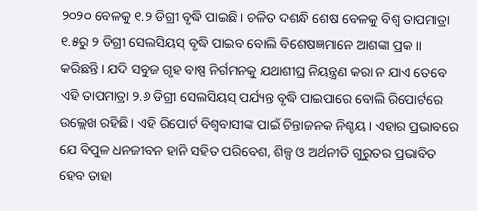୨୦୨୦ ବେଳକୁ ୧.୨ ଡିଗ୍ରୀ ବୃଦ୍ଧି ପାଇଛି। ଚଳିତ ଦଶନ୍ଧି ଶେଷ ବେଳକୁ ବିଶ୍ୱ ତାପମାତ୍ରା ୧.୫ରୁ ୨ ଡିଗ୍ରୀ ସେଲସିୟସ୍ ବୃଦ୍ଧି ପାଇବ ବୋଲି ବିଶେଷଜ୍ଞମାନେ ଆଶଙ୍କା ପ୍ରକ।। କରିଛନ୍ତି। ଯଦି ସବୁଜ ଗୃହ ବାଷ୍ପ ନିର୍ଗମନକୁ ଯଥାଶୀଘ୍ର ନିୟନ୍ତ୍ରଣ କରା ନ ଯାଏ ତେବେ ଏହି ତାପମାତ୍ରା ୨.୬ ଡିଗ୍ରୀ ସେଲସିୟସ୍ ପର୍ଯ୍ୟନ୍ତ ବୃଦ୍ଧି ପାଇପାରେ ବୋଲି ରିପୋର୍ଟରେ ଉଲ୍ଲେଖ ରହିଛି। ଏହି ରିପୋର୍ଟ ବିଶ୍ୱବାସୀଙ୍କ ପାଇଁ ଚିନ୍ତାଜନକ ନିଶ୍ଚୟ। ଏହାର ପ୍ରଭାବରେ ଯେ ବିପୁଳ ଧନଜୀବନ ହାନି ସହିତ ପରିବେଶ, ଶିଳ୍ପ ଓ ଅର୍ଥନୀତି ଗୁରୁତର ପ୍ରଭାବିତ ହେବ ତାହା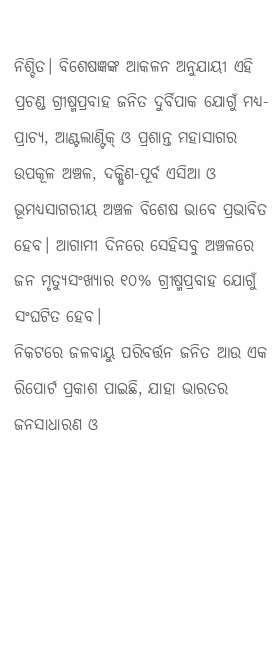ନିଶ୍ଚିତ। ବିଶେଷଜ୍ଞଙ୍କ ଆକଳନ ଅନୁଯାୟୀ ଏହି ପ୍ରଚଣ୍ଡ ଗ୍ରୀଷ୍ମପ୍ରବାହ ଜନିତ ଦୁର୍ବିପାକ ଯୋଗୁଁ ମଧ୍ୟ-ପ୍ରାଚ୍ୟ, ଆଣ୍ଟଲାଣ୍ଟିକ୍ ଓ ପ୍ରଶାନ୍ତ ମହାସାଗର ଉପକୂଳ ଅଞ୍ଚଳ, ଦକ୍ଷିଣ-ପୂର୍ବ ଏସିଆ ଓ ଭୂମଧ୍ୟସାଗରୀୟ ଅଞ୍ଚଳ ବିଶେଷ ଭାବେ ପ୍ରଭାବିତ ହେବ। ଆଗାମୀ ଦିନରେ ସେହିସବୁ ଅଞ୍ଚଳରେ ଜନ ମୃତ୍ୟୁସଂଖ୍ୟାର ୧୦% ଗ୍ରୀଷ୍ମପ୍ରବାହ ଯୋଗୁଁ ସଂଘଟିତ ହେବ।
ନିକଟରେ ଜଳବାୟୁ ପରିବର୍ତ୍ତନ ଜନିତ ଆଉ ଏକ ରିପୋର୍ଟ ପ୍ରକାଶ ପାଇଛି, ଯାହା ଭାରତର ଜନସାଧାରଣ ଓ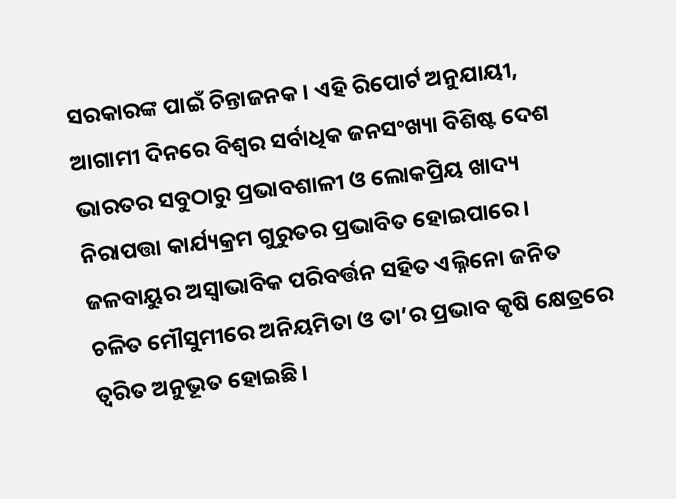ସରକାରଙ୍କ ପାଇଁ ଚିନ୍ତାଜନକ। ଏହି ରିପୋର୍ଟ ଅନୁଯାୟୀ, ଆଗାମୀ ଦିନରେ ବିଶ୍ୱର ସର୍ବାଧିକ ଜନସଂଖ୍ୟା ବିଶିଷ୍ଟ ଦେଶ ଭାରତର ସବୁଠାରୁ ପ୍ରଭାବଶାଳୀ ଓ ଲୋକପ୍ରିୟ ଖାଦ୍ୟ ନିରାପତ୍ତା କାର୍ଯ୍ୟକ୍ରମ ଗୁରୁତର ପ୍ରଭାବିତ ହୋଇପାରେ। ଜଳବାୟୁର ଅସ୍ୱାଭାବିକ ପରିବର୍ତ୍ତନ ସହିତ ଏଲ୍ନିନୋ ଜନିତ ଚଳିତ ମୌସୁମୀରେ ଅନିୟମିତା ଓ ତା’ର ପ୍ରଭାବ କୃଷି କ୍ଷେତ୍ରରେ ତ୍ୱରିତ ଅନୁଭୂତ ହୋଇଛି।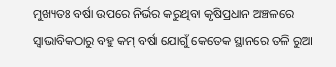ମୁଖ୍ୟତଃ ବର୍ଷା ଉପରେ ନିର୍ଭର କରୁଥିବା କୃଷିପ୍ରଧାନ ଅଞ୍ଚଳରେ ସ୍ୱାଭାବିକଠାରୁ ବହୁ କମ୍ ବର୍ଷା ଯୋଗୁଁ କେତେକ ସ୍ଥାନରେ ତଳି ରୁଆ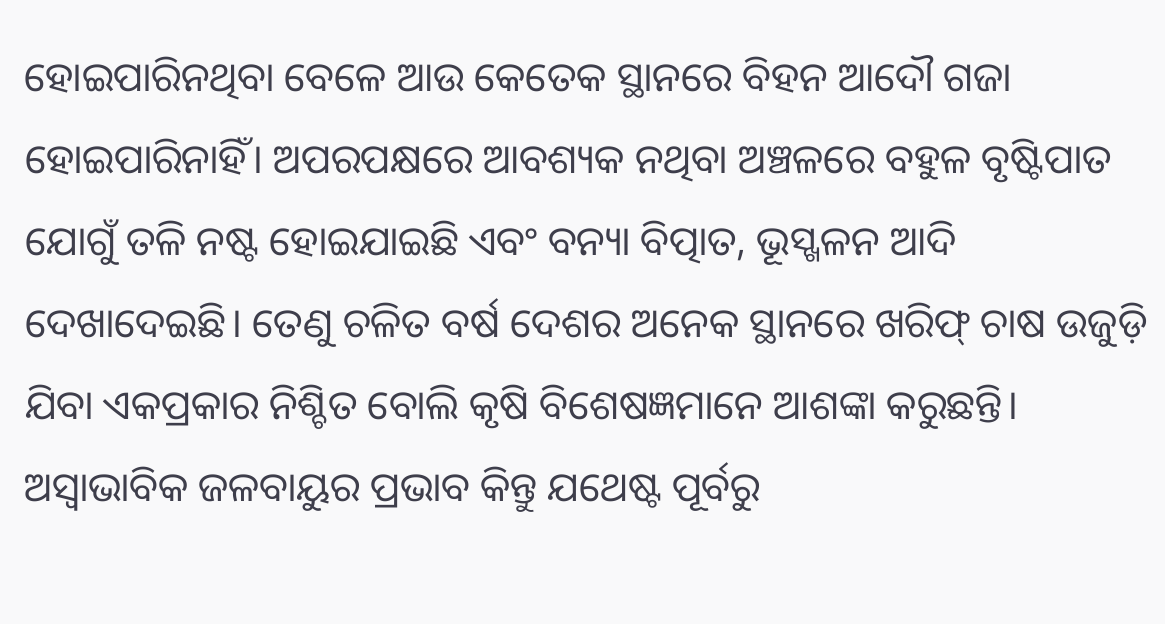ହୋଇପାରିନଥିବା ବେଳେ ଆଉ କେତେକ ସ୍ଥାନରେ ବିହନ ଆଦୌ ଗଜା ହୋଇପାରିନାହିଁ। ଅପରପକ୍ଷରେ ଆବଶ୍ୟକ ନଥିବା ଅଞ୍ଚଳରେ ବହୁଳ ବୃଷ୍ଟିପାତ ଯୋଗୁଁ ତଳି ନଷ୍ଟ ହୋଇଯାଇଛି ଏବଂ ବନ୍ୟା ବିତ୍ପାତ, ଭୂସ୍ଖଳନ ଆଦି ଦେଖାଦେଇଛି। ତେଣୁ ଚଳିତ ବର୍ଷ ଦେଶର ଅନେକ ସ୍ଥାନରେ ଖରିଫ୍ ଚାଷ ଉଜୁଡ଼ି ଯିବା ଏକପ୍ରକାର ନିଶ୍ଚିତ ବୋଲି କୃଷି ବିଶେଷଜ୍ଞମାନେ ଆଶଙ୍କା କରୁଛନ୍ତି। ଅସ୍ୱାଭାବିକ ଜଳବାୟୁର ପ୍ରଭାବ କିନ୍ତୁ ଯଥେଷ୍ଟ ପୂର୍ବରୁ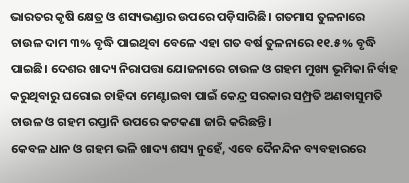ଭାରତର କୃଷି କ୍ଷେତ୍ର ଓ ଶସ୍ୟଭଣ୍ଡାର ଉପରେ ପଡ଼ିସାରିଛି। ଗତମାସ ତୁଳନାରେ ଚାଉଳ ଦାମ ୩% ବୃଦ୍ଧି ପାଇଥିବା ବେଳେ ଏହା ଗତ ବର୍ଷ ତୁଳନାରେ ୧୧.୫% ବୃଦ୍ଧି ପାଇଛି। ଦେଶର ଖାଦ୍ୟ ନିରାପତ୍ତା ଯୋଜନାରେ ଚାଉଳ ଓ ଗହମ ମୁଖ୍ୟ ଭୂମିକା ନିର୍ବାହ କରୁଥିବାରୁ ଘରୋଇ ଚାହିଦା ମେଣ୍ଟାଇବା ପାଇଁ କେନ୍ଦ୍ର ସରକାର ସମ୍ପ୍ରତି ଅଣବାସୁମତି ଚାଉଳ ଓ ଗହମ ରପ୍ତାନି ଉପରେ କଟକଣା ଜାରି କରିଛନ୍ତି।
କେବଳ ଧାନ ଓ ଗହମ ଭଳି ଖାଦ୍ୟ ଶସ୍ୟ ନୁହେଁ, ଏବେ ଦୈନନ୍ଦିନ ବ୍ୟବହାରରେ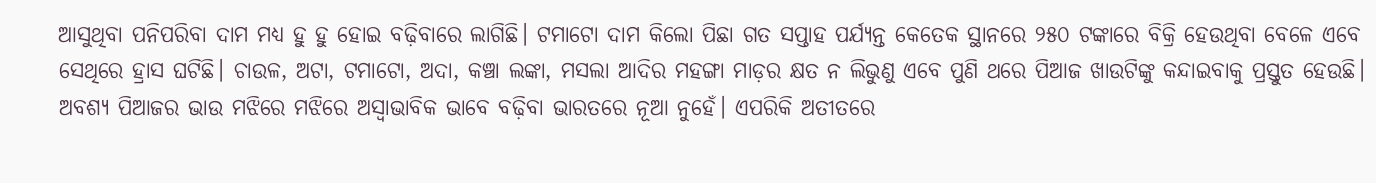ଆସୁଥିବା ପନିପରିବା ଦାମ ମଧ୍ୟ ହୁ ହୁ ହୋଇ ବଢ଼ିବାରେ ଲାଗିଛି। ଟମାଟୋ ଦାମ କିଲୋ ପିଛା ଗତ ସପ୍ତାହ ପର୍ଯ୍ୟନ୍ତ କେତେକ ସ୍ଥାନରେ ୨୫୦ ଟଙ୍କାରେ ବିକ୍ରି ହେଉଥିବା ବେଳେ ଏବେ ସେଥିରେ ହ୍ରାସ ଘଟିଛି। ଚାଉଳ, ଅଟା, ଟମାଟୋ, ଅଦା, କଞ୍ଚା ଲଙ୍କା, ମସଲା ଆଦିର ମହଙ୍ଗା ମାଡ଼ର କ୍ଷତ ନ ଲିଭୁଣୁ ଏବେ ପୁଣି ଥରେ ପିଆଜ ଖାଉଟିଙ୍କୁ କନ୍ଦାଇବାକୁ ପ୍ରସ୍ତୁତ ହେଉଛି। ଅବଶ୍ୟ ପିଆଜର ଭାଉ ମଝିରେ ମଝିରେ ଅସ୍ୱାଭାବିକ ଭାବେ ବଢ଼ିବା ଭାରତରେ ନୂଆ ନୁହେଁ। ଏପରିକି ଅତୀତରେ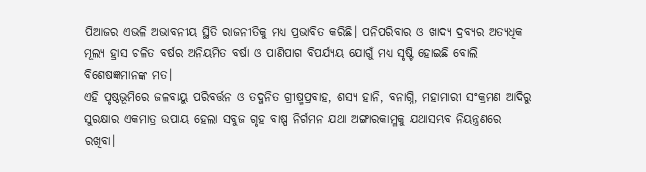ପିଆଜର ଏଭଳି ଅଭାବନୀୟ ସ୍ଥିତି ରାଜନୀତିକୁ ମଧ୍ୟ ପ୍ରଭାବିତ କରିଛି। ପନିପରିବାର ଓ ଖାଦ୍ୟ ଦ୍ରବ୍ୟର ଅତ୍ୟଧିକ ମୂଲ୍ୟ ହ୍ରାସ ଚଳିତ ବର୍ଷର ଅନିୟମିତ ବର୍ଷା ଓ ପାଣିପାଗ ବିପର୍ଯ୍ୟୟ ଯୋଗୁଁ ମଧ୍ୟ ସୃଷ୍ଟି ହୋଇଛି ବୋଲି ବିଶେଷଜ୍ଞମାନଙ୍କ ମତ।
ଏହି ପୃଷ୍ଠଭୂମିରେ ଜଳବାୟୁ ପରିବର୍ତ୍ତନ ଓ ତଦ୍ଜନିତ ଗ୍ରୀଷ୍ମପ୍ରବାହ, ଶସ୍ୟ ହାନି, ବନାଗ୍ନି, ମହାମାରୀ ସଂକ୍ରମଣ ଆଦିରୁ ସୁରକ୍ଷାର ଏକମାତ୍ର ଉପାୟ ହେଲା ସବୁଜ ଗୃହ ବାଷ୍ପ ନିର୍ଗମନ ଯଥା ଅଙ୍ଗାରକାମ୍ଳକୁ ଯଥାସମ୍ଭବ ନିୟନ୍ତ୍ରଣରେ ରଖିବା।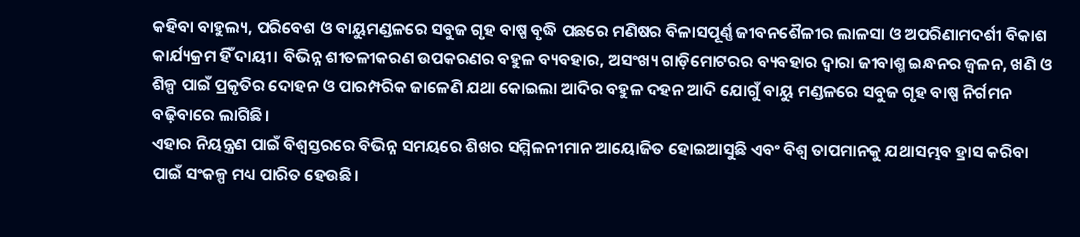କହିବା ବାହୁଲ୍ୟ, ପରିବେଶ ଓ ବାୟୁମଣ୍ଡଳରେ ସବୁଜ ଗୃହ ବାଷ୍ପ ବୃଦ୍ଧି ପଛରେ ମଣିଷର ବିଳାସପୂର୍ଣ୍ଣ ଜୀବନଶୈଳୀର ଲାଳସା ଓ ଅପରିଣାମଦର୍ଶୀ ବିକାଶ କାର୍ଯ୍ୟକ୍ରମ ହିଁ ଦାୟୀ। ବିଭିନ୍ନ ଶୀତଳୀକରଣ ଉପକରଣର ବହୁଳ ବ୍ୟବହାର, ଅସଂଖ୍ୟ ଗାଡ଼ିମୋଟରର ବ୍ୟବହାର ଦ୍ୱାରା ଜୀବାଶ୍ମ ଇନ୍ଧନର ଜ୍ୱଳନ, ଖଣି ଓ ଶିଳ୍ପ ପାଇଁ ପ୍ରକୃତିର ଦୋହନ ଓ ପାରମ୍ପରିକ ଜାଳେଣି ଯଥା କୋଇଲା ଆଦିର ବହୁଳ ଦହନ ଆଦି ଯୋଗୁଁ ବାୟୁ ମଣ୍ଡଳରେ ସବୁଜ ଗୃହ ବାଷ୍ପ ନିର୍ଗମନ ବଢ଼ିବାରେ ଲାଗିଛି।
ଏହାର ନିୟନ୍ତ୍ରଣ ପାଇଁ ବିଶ୍ୱସ୍ତରରେ ବିଭିନ୍ନ ସମୟରେ ଶିଖର ସମ୍ମିଳନୀମାନ ଆୟୋଜିତ ହୋଇଆସୁଛି ଏବଂ ବିଶ୍ୱ ତାପମାନକୁ ଯଥାସମ୍ଭବ ହ୍ରାସ କରିବା ପାଇଁ ସଂକଳ୍ପ ମଧ୍ୟ ପାରିତ ହେଉଛି।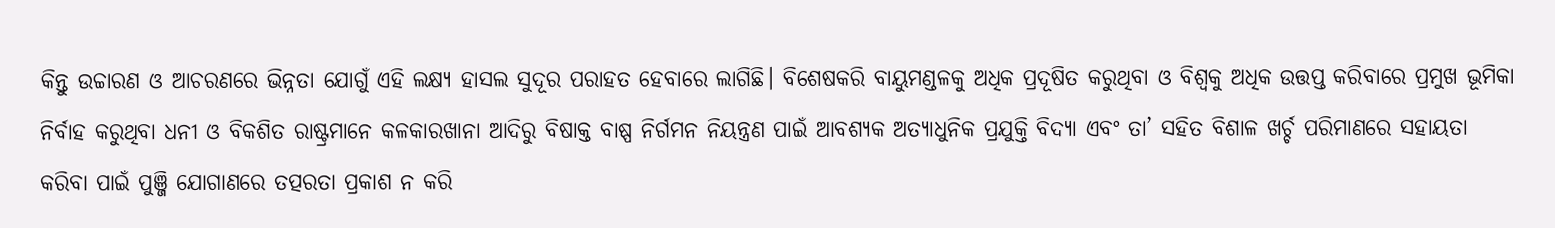କିନ୍ତୁ ଉଚ୍ଚାରଣ ଓ ଆଚରଣରେ ଭିନ୍ନତା ଯୋଗୁଁ ଏହି ଲକ୍ଷ୍ୟ ହାସଲ ସୁଦୂର ପରାହତ ହେବାରେ ଲାଗିଛି। ବିଶେଷକରି ବାୟୁମଣ୍ଡଳକୁ ଅଧିକ ପ୍ରଦୂଷିତ କରୁଥିବା ଓ ବିଶ୍ୱକୁ ଅଧିକ ଉତ୍ତପ୍ତ କରିବାରେ ପ୍ରମୁଖ ଭୂମିକା ନିର୍ବାହ କରୁଥିବା ଧନୀ ଓ ବିକଶିତ ରାଷ୍ଟ୍ରମାନେ କଳକାରଖାନା ଆଦିରୁ ବିଷାକ୍ତ ବାଷ୍ପ ନିର୍ଗମନ ନିୟନ୍ତ୍ରଣ ପାଇଁ ଆବଶ୍ୟକ ଅତ୍ୟାଧୁନିକ ପ୍ରଯୁକ୍ତି ବିଦ୍ୟା ଏବଂ ତା’ ସହିତ ବିଶାଳ ଖର୍ଚ୍ଚ ପରିମାଣରେ ସହାୟତା କରିବା ପାଇଁ ପୁଞ୍ଜି ଯୋଗାଣରେ ତତ୍ପରତା ପ୍ରକାଶ ନ କରି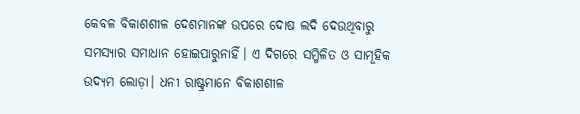କେବଳ ବିକାଶଶୀଳ ଦେଶମାନଙ୍କ ଉପରେ ଦୋଷ ଲଦି ଦେଉଥିବାରୁ ସମସ୍ୟାର ସମାଧାନ ହୋଇପାରୁନାହିଁ। ଏ ଦିଗରେ ସମ୍ମିଳିତ ଓ ସାମୂହିକ ଉଦ୍ୟମ ଲୋଡ଼ା। ଧନୀ ରାଷ୍ଟ୍ରମାନେ ବିକାଶଶୀଳ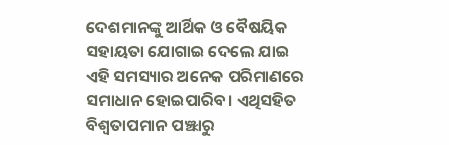ଦେଶମାନଙ୍କୁ ଆର୍ଥିକ ଓ ବୈଷୟିକ ସହାୟତା ଯୋଗାଇ ଦେଲେ ଯାଇ ଏହି ସମସ୍ୟାର ଅନେକ ପରିମାଣରେ ସମାଧାନ ହୋଇପାରିବ। ଏଥିସହିତ ବିଶ୍ୱତାପମାନ ପଞ୍ଝାରୁ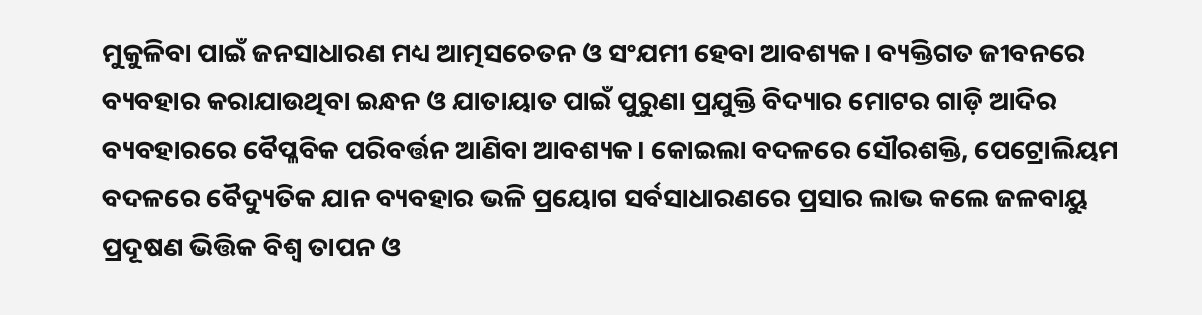ମୁକୁଳିବା ପାଇଁ ଜନସାଧାରଣ ମଧ୍ୟ ଆତ୍ମସଚେତନ ଓ ସଂଯମୀ ହେବା ଆବଶ୍ୟକ। ବ୍ୟକ୍ତିଗତ ଜୀବନରେ ବ୍ୟବହାର କରାଯାଉଥିବା ଇନ୍ଧନ ଓ ଯାତାୟାତ ପାଇଁ ପୁରୁଣା ପ୍ରଯୁକ୍ତି ବିଦ୍ୟାର ମୋଟର ଗାଡ଼ି ଆଦିର ବ୍ୟବହାରରେ ବୈପ୍ଳବିକ ପରିବର୍ତ୍ତନ ଆଣିବା ଆବଶ୍ୟକ। କୋଇଲା ବଦଳରେ ସୌରଶକ୍ତି, ପେଟ୍ରୋଲିୟମ ବଦଳରେ ବୈଦ୍ୟୁତିକ ଯାନ ବ୍ୟବହାର ଭଳି ପ୍ରୟୋଗ ସର୍ବସାଧାରଣରେ ପ୍ରସାର ଲାଭ କଲେ ଜଳବାୟୁ ପ୍ରଦୂଷଣ ଭିତ୍ତିକ ବିଶ୍ୱ ତାପନ ଓ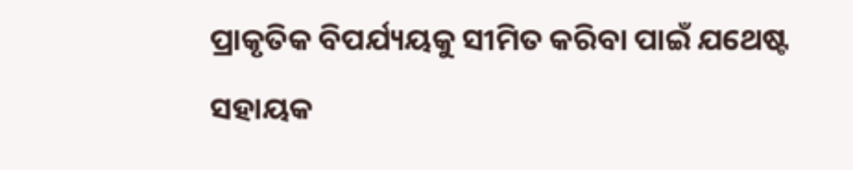ପ୍ରାକୃତିକ ବିପର୍ଯ୍ୟୟକୁ ସୀମିତ କରିବା ପାଇଁ ଯଥେଷ୍ଟ ସହାୟକ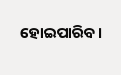ହୋଇପାରିବ।